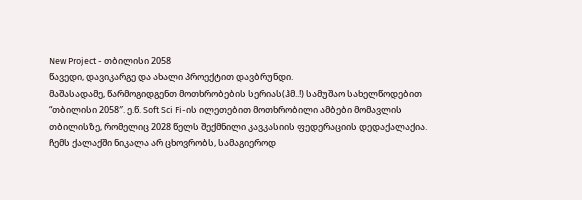New Project - თბილისი 2058
წავედი, დავიკარგე და ახალი პროექტით დავბრუნდი.
მაშასადამე, წარმოგიდგენთ მოთხრობების სერიას(ჰმ..!) სამუშაო სახელწოდებით “თბილისი 2058″. ე.წ. Soft Sci Fi-ის ილეთებით მოთხრობილი ამბები მომავლის თბილისზე, რომელიც 2028 წელს შექმნილი კავკასიის ფედერაციის დედაქალაქია.
ჩემს ქალაქში ნიკალა არ ცხოვრობს, სამაგიეროდ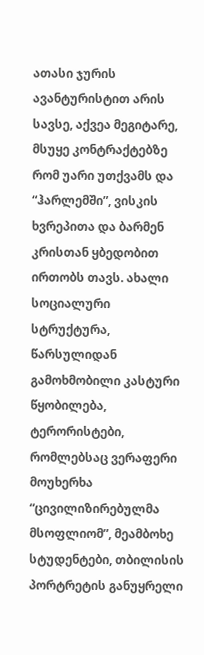ათასი ჯურის ავანტურისტით არის სავსე, აქვეა მეგიტარე, მსუყე კონტრაქტებზე რომ უარი უთქვამს და “ჰარლემში”, ვისკის ხვრეპითა და ბარმენ კრისთან ყბედობით ირთობს თავს. ახალი სოციალური სტრუქტურა, წარსულიდან გამოხმობილი კასტური წყობილება, ტერორისტები, რომლებსაც ვერაფერი მოუხერხა “ცივილიზირებულმა მსოფლიომ”, მეამბოხე სტუდენტები, თბილისის პორტრეტის განუყრელი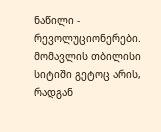ნაწილი - რევოლუციონერები.
მომავლის თბილისი სიტიში გეტოც არის, რადგან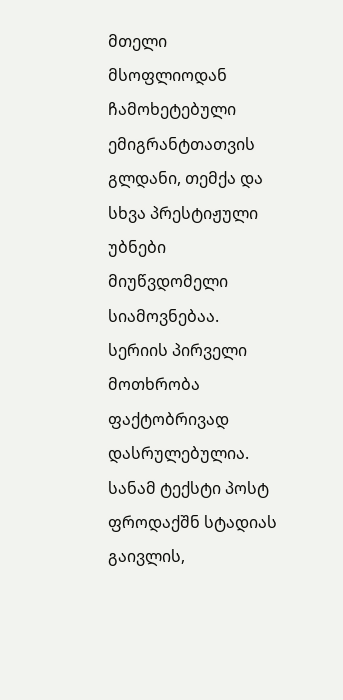მთელი მსოფლიოდან ჩამოხეტებული ემიგრანტთათვის გლდანი, თემქა და სხვა პრესტიჟული უბნები მიუწვდომელი სიამოვნებაა.
სერიის პირველი მოთხრობა ფაქტობრივად დასრულებულია. სანამ ტექსტი პოსტ ფროდაქშნ სტადიას გაივლის,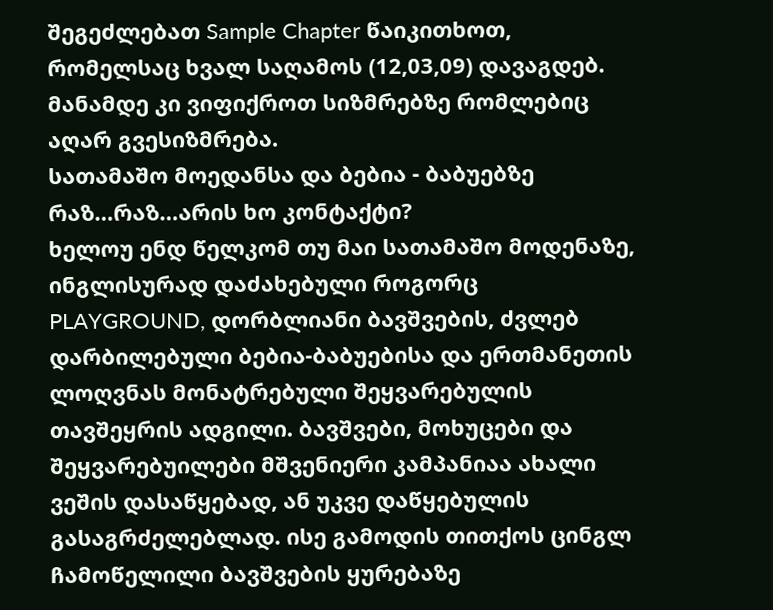შეგეძლებათ Sample Chapter წაიკითხოთ, რომელსაც ხვალ საღამოს (12,03,09) დავაგდებ.
მანამდე კი ვიფიქროთ სიზმრებზე რომლებიც აღარ გვესიზმრება.
სათამაშო მოედანსა და ბებია - ბაბუებზე
რაზ…რაზ…არის ხო კონტაქტი?
ხელოუ ენდ წელკომ თუ მაი სათამაშო მოდენაზე, ინგლისურად დაძახებული როგორც PLAYGROUND, დორბლიანი ბავშვების, ძვლებ დარბილებული ბებია-ბაბუებისა და ერთმანეთის ლოღვნას მონატრებული შეყვარებულის თავშეყრის ადგილი. ბავშვები, მოხუცები და შეყვარებუილები მშვენიერი კამპანიაა ახალი ვეშის დასაწყებად, ან უკვე დაწყებულის გასაგრძელებლად. ისე გამოდის თითქოს ცინგლ ჩამოწელილი ბავშვების ყურებაზე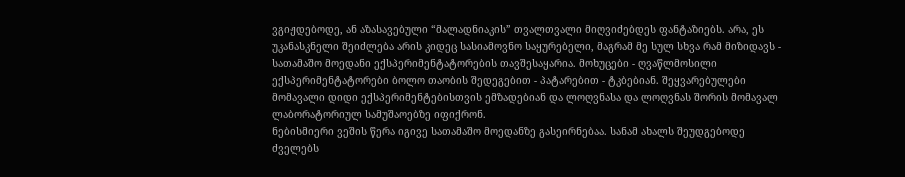ვგიჟდებოდე, ან აზასავებული “მალადნიაკის” თვალთვალი მიღვიძებდეს ფანტაზიებს. არა, ეს უკანასკნელი შეიძლება არის კიდეც სასიამოვნო საყურებელი, მაგრამ მე სულ სხვა რამ მიზიდავს - სათამაშო მოედანი ექსპერიმენტატორების თავშესაყარია. მოხუცები - ღვაწლმოსილი ექსპერიმენტატორები ბოლო თაობის შედეგებით - პატარებით - ტკბებიან. შეყვარებულები მომავალი დიდი ექსპერიმენტებისთვის ემზადებიან და ლოღვნასა და ლოღვნას შორის მომავალ ლაბორატორიულ სამუშაოებზე იფიქრონ.
ნებისმიერი ვეშის წერა იგივე სათამაშო მოედანზე გასეირნებაა. სანამ ახალს შეუდგებოდე ძველებს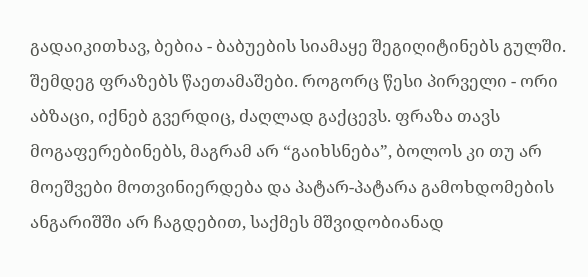გადაიკითხავ, ბებია - ბაბუების სიამაყე შეგიღიტინებს გულში. შემდეგ ფრაზებს წაეთამაშები. როგორც წესი პირველი - ორი აბზაცი, იქნებ გვერდიც, ძაღლად გაქცევს. ფრაზა თავს მოგაფერებინებს, მაგრამ არ “გაიხსნება”, ბოლოს კი თუ არ მოეშვები მოთვინიერდება და პატარ-პატარა გამოხდომების ანგარიშში არ ჩაგდებით, საქმეს მშვიდობიანად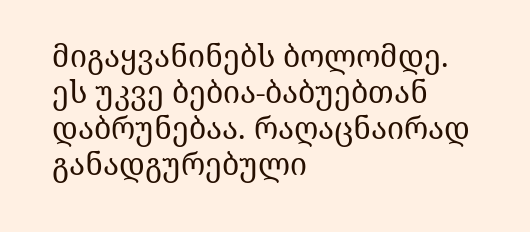მიგაყვანინებს ბოლომდე.
ეს უკვე ბებია-ბაბუებთან დაბრუნებაა. რაღაცნაირად განადგურებული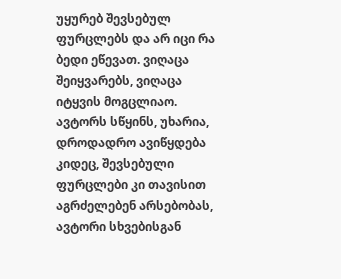უყურებ შევსებულ ფურცლებს და არ იცი რა ბედი ეწევათ. ვიღაცა შეიყვარებს, ვიღაცა იტყვის მოგცლიაო. ავტორს სწყინს, უხარია, დროდადრო ავიწყდება კიდეც, შევსებული ფურცლები კი თავისით აგრძელებენ არსებობას, ავტორი სხვებისგან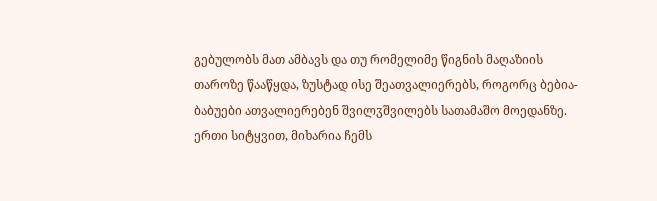გებულობს მათ ამბავს და თუ რომელიმე წიგნის მაღაზიის თაროზე წააწყდა, ზუსტად ისე შეათვალიერებს, როგორც ბებია-ბაბუები ათვალიერებენ შვილჳშვილებს სათამაშო მოედანზე.
ერთი სიტყვით, მიხარია ჩემს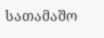სათამაშო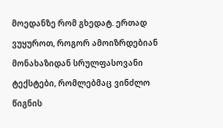მოედანზე რომ გხედატ. ერთად ვუყუროთ, როგორ ამოიზრდებიან მონახაზიდან სრულფასოვანი ტექსტები, რომლებმაც ვინძლო წიგნის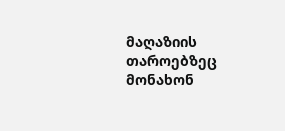მაღაზიის თაროებზეც მონახონ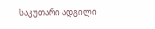საკუთარი ადგილი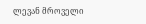ლევან მროველი